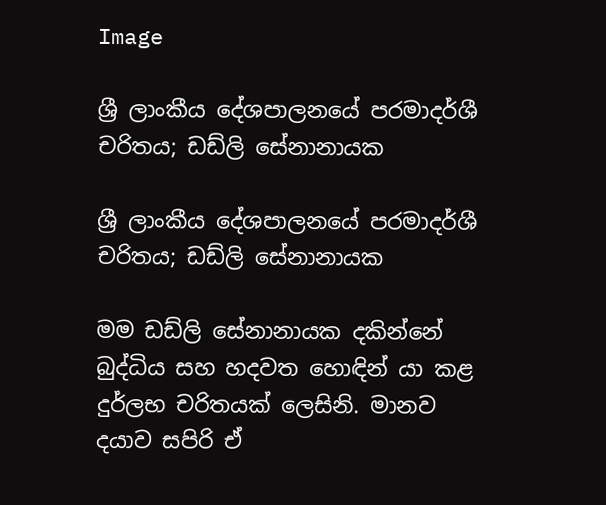Image

ශ්‍රී ලාංකීය දේශපාලනයේ පරමාදර්ශී චරිතය; ඩඩ්ලි සේනානායක

ශ්‍රී ලාංකීය දේශපාලනයේ පරමාදර්ශී චරිතය; ඩඩ්ලි සේනානායක

මම ඩඩ්ලි සේනානායක දකින්නේ බුද්ධිය සහ හදවත හොඳින් යා කළ දුර්ලභ චරිතයක් ලෙසිනි. මානව දයාව සපිරි ඒ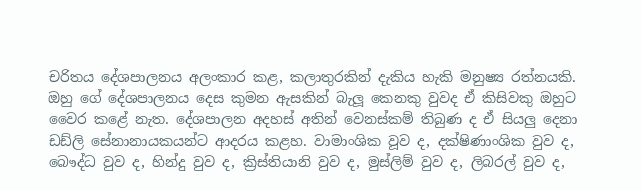චරිතය දේශපාලනය අලංකාර කළ, කලාතුරකින් දැකිය හැකි මනුෂ්‍ය රත්නයකි. ඔහු ගේ දේශපාලනය දෙස කුමන ඇසකින් බැලූ කෙනකු වුවද ඒ කිසිවකු ඔහුට වෛර කළේ නැත. දේශපාලන අදහස් අතින් වෙනස්කම් තිබුණ ද ඒ සියලු දෙනා ඩඩ්ලි සේනානායකයන්ට ආදරය කළහ. වාමාංශික වූව ද, දක්ෂිණාංශික වුව ද, බෞද්ධ වුව ද, හින්දු වුව ද, ක්‍රිස්තියානි වුව ද, මුස්ලිම් වුව ද, ලිබරල් වුව ද,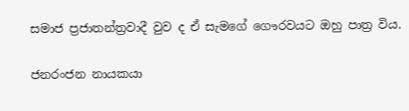සමාජ ප්‍රජාතන්ත්‍රවාදී වුව ද ඒ සැමගේ ගෞරවයට ඔහු පාත්‍ර විය.

ජනරංජන නායකයා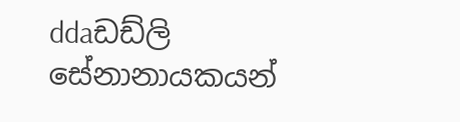ddaඩඩ්ලි සේනානායකයන්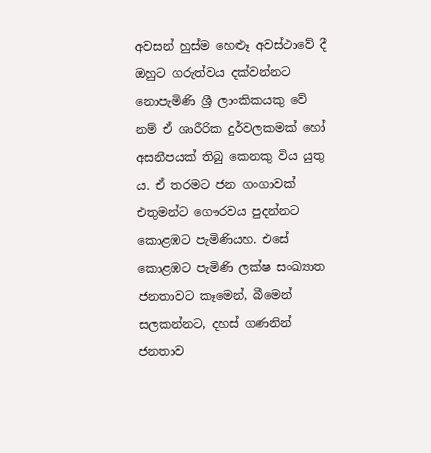අවසන් හුස්ම හෙළුෑ අවස්ථාවේ දී ඔහුට ගරුත්වය දක්වන්නට නොපැමිණි ශ්‍රී ලාංකිකයකු වේ නම් ඒ ශාරීරික දුර්වලකමක් හෝ අසනීපයක් තිබු කෙනකු විය යුතු ය. ඒ තරමට ජන ගංගාවක් එතුමන්ට ගෞරවය පුදන්නට කොළඹට පැමිණියහ. එසේ කොළඹට පැමිණි ලක්ෂ සංඛ්‍යාත ජනතාවට කෑමෙන්, බීමෙන් සලකන්නට, දහස් ගණනින් ජනතාව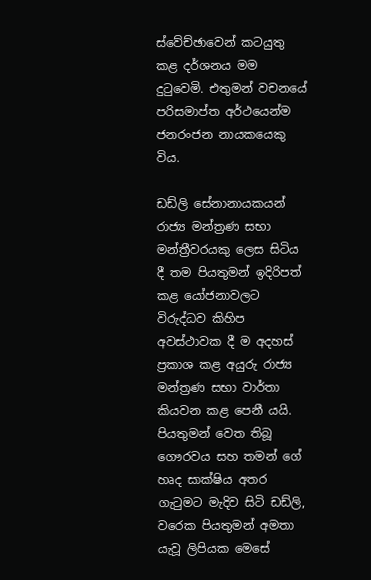ස්වේච්ඡාවෙන් කටයුතු කළ දර්ශනය මම දුටුවෙමි. එතුමන් වචනයේ පරිසමාප්ත අර්ථයෙන්ම ජනරංජන නායකයෙකු විය.

ඩඩ්ලි සේනානායකයන් රාජ්‍ය මන්ත්‍රණ සභා මන්ත්‍රීවරයකු ලෙස සිටිය දී තම පියතුමන් ඉදිරිපත් කළ යෝජනාවලට විරුද්ධව කිහිප අවස්ථාවක දී ම අදහස් ප්‍රකාශ කළ අයුරු රාජ්‍ය මන්ත්‍රණ සභා වාර්තා කියවන කළ පෙනී යයි. පියතුමන් වෙත තිබූ ගෞරවය සහ තමන් ගේ හෘද සාක්ෂිය අතර ගැටුමට මැදිව සිටි ඩඩ්ලි, වරෙක පියතුමන් අමතා යැවූ ලිපියක මෙසේ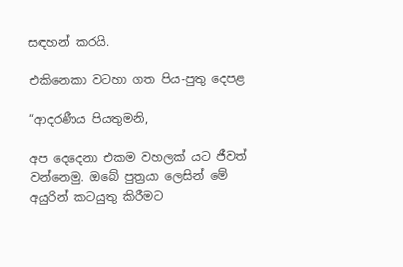සඳහන් කරයි.

එකිනෙකා වටහා ගත පිය-පුතු දෙපළ

“ආදරණීය පියතුමනි,

අප දෙදෙනා එකම වහලක් යට ජීවත් වන්නෙමු. ඔබේ පුත්‍රයා ලෙසින් මේ අයුරින් කටයුතු කිරීමට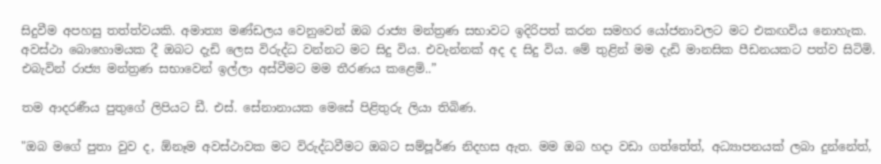සිදුවීම අපහසු තත්ත්වයකි. අමාත්‍ය මණ්ඩලය වෙනුවෙන් ඔබ රාජ්‍ය මන්ත්‍රණ සභාවට ඉදිරිපත් කරන සමහර යෝජනාවලට මට එකඟවිය නොහැක. අවස්ථා බොහොමයක දී ඔබට දැඩි ලෙස විරුද්ධ වන්නට මට සිදු විය. එවැන්නක් අද ද සිදු විය. මේ තුළින් මම දැඩි මානසික පීඩනයකට පත්ව සිටිමි. එබැවින් රාජ්‍ය මන්ත්‍රණ සභාවෙන් ඉල්ලා අස්වීමට මම තීරණය කළෙමි..”

තම ආදරණීය පුතුගේ ලිපියට ඩී. එස්. සේනානායක මෙසේ පිළිතුරු ලියා තිබිණ.

"ඔබ මගේ පුතා වුව ද, ඕනෑම අවස්ථාවක මට විරුද්ධවීමට ඔබට සම්පූර්ණ නිදහස ඇත. මම ඔබ හදා වඩා ගත්තේත්, අධ්‍යාපනයක් ලබා දුන්නේත්,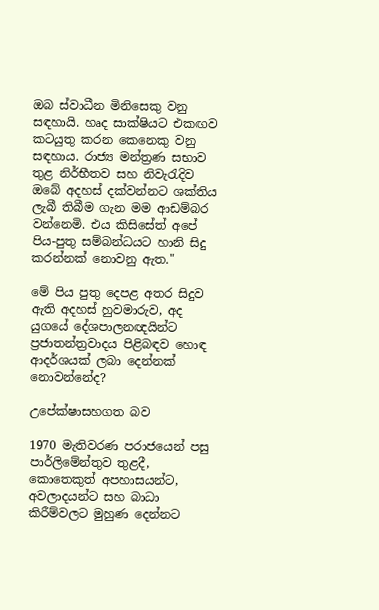ඔබ ස්වාධීන මිනිසෙකු වනු සඳහායි. හෘද සාක්ෂියට එකඟව කටයුතු කරන කෙනෙකු වනු සඳහාය. රාජ්‍ය මන්ත්‍රණ සභාව තුළ නිර්භීතව සහ නිවැරැදිව ඔබේ අදහස් දක්වන්නට ශක්තිය ලැබී තිබීම ගැන මම ආඩම්බර වන්නෙමි. එය කිසිසේත් අපේ පිය-පුතු සම්බන්ධයට හානි සිදු කරන්නක් නොවනු ඇත."

මේ පිය පුතු දෙපළ අතර සිදුව ඇති අදහස් හුවමාරුව, අද යුගයේ දේශපාලනඥයින්ට ප්‍රජාතන්ත්‍රවාදය පිළිබඳව හොඳ ආදර්ශයක් ලබා දෙන්නක් නොවන්නේද?

උපේක්ෂාසහගත බව

1970 මැතිවරණ පරාජයෙන් පසු පාර්ලිමේන්තුව තුළදී, කොතෙකුත් අපහාසයන්ට, අවලාදයන්ට සහ බාධා කිරීම්වලට මුහුණ දෙන්නට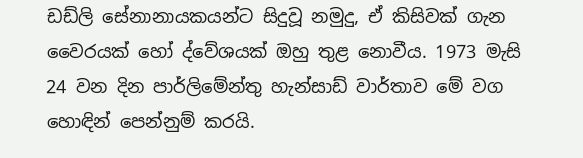ඩඩ්ලි සේනානායකයන්ට සිදුවූ නමුදු, ඒ කිසිවක් ගැන වෛරයක් හෝ ද්වේශයක් ඔහු තුළ නොවීය. 1973 මැසි 24 වන දින පාර්ලිමේන්තු හැන්සාඩ් වාර්තාව මේ වග හොඳින් පෙන්නුම් කරයි.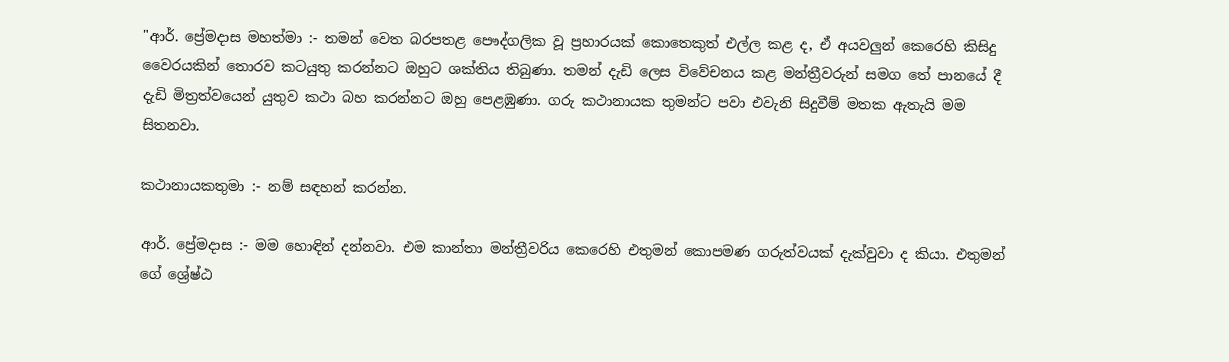"ආර්. ප්‍රේමදාස මහත්මා :- තමන් වෙත බරපතළ පෞද්ගලික වූ ප්‍රහාරයක් කොතෙකුත් එල්ල කළ ද, ඒ අයවලුන් කෙරෙහි කිසිදු වෛරයකින් තොරව කටයුතු කරන්නට ඔහුට ශක්තිය තිබුණා. තමන් දැඩි ලෙස විවේචනය කළ මන්ත්‍රීවරුන් සමග තේ පානයේ දී දැඩි මිත්‍රත්වයෙන් යුතුව කථා බහ කරන්නට ඔහු පෙළඹුණා. ගරු කථානායක තුමන්ට පවා එවැනි සිදුවීම් මතක ඇතැයි මම සිතනවා.

කථානායකතුමා :- නම් සඳහන් කරන්න.

ආර්. ප්‍රේමදාස :- මම හොඳින් දන්නවා. එම කාන්තා මන්ත්‍රීවරිය කෙරෙහි එතුමන් කොපමණ ගරුත්වයක් දැක්වුවා ද කියා. එතුමන් ගේ ශ්‍රේෂ්ඨ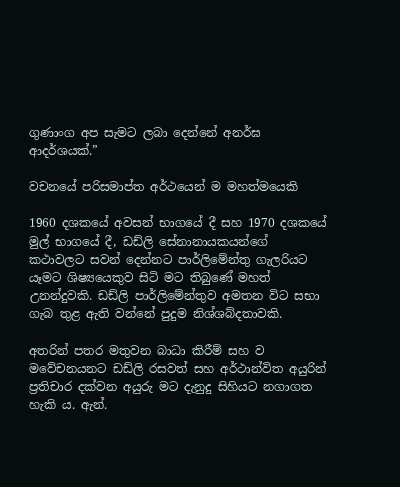ගුණාංග අප සැමට ලබා දෙන්නේ අනර්ඝ ආදර්ශයක්.”

වචනයේ පරිසමාප්ත අර්ථයෙන් ම මහත්මයෙකි

1960 දශකයේ අවසන් භාගයේ දී සහ 1970 දශකයේ මුල් භාගයේ දී, ඩඩ්ලි සේනානායකයන්ගේ කථාවලට සවන් දෙන්නට පාර්ලිමේන්තු ගැලරියට යෑමට ශිෂ්‍යයෙකුව සිටි මට තිබුණේ මහත් උනන්දුවකි. ඩඩ්ලි පාර්ලිමේන්තුව අමතන විට සභා ගැබ තුළ ඇති වන්නේ පුදුම නිශ්ශබ්දතාවකි.

අතරින් පතර මතුවන බාධා කිරීම් සහ ව මවේචනයනට ඩඩ්ලි රසවත් සහ අර්ථාන්විත අයුරින් ප්‍රතිචාර දක්වන අයුරු මට දැනුදු සිහියට නගාගත හැකි ය. ඇන්.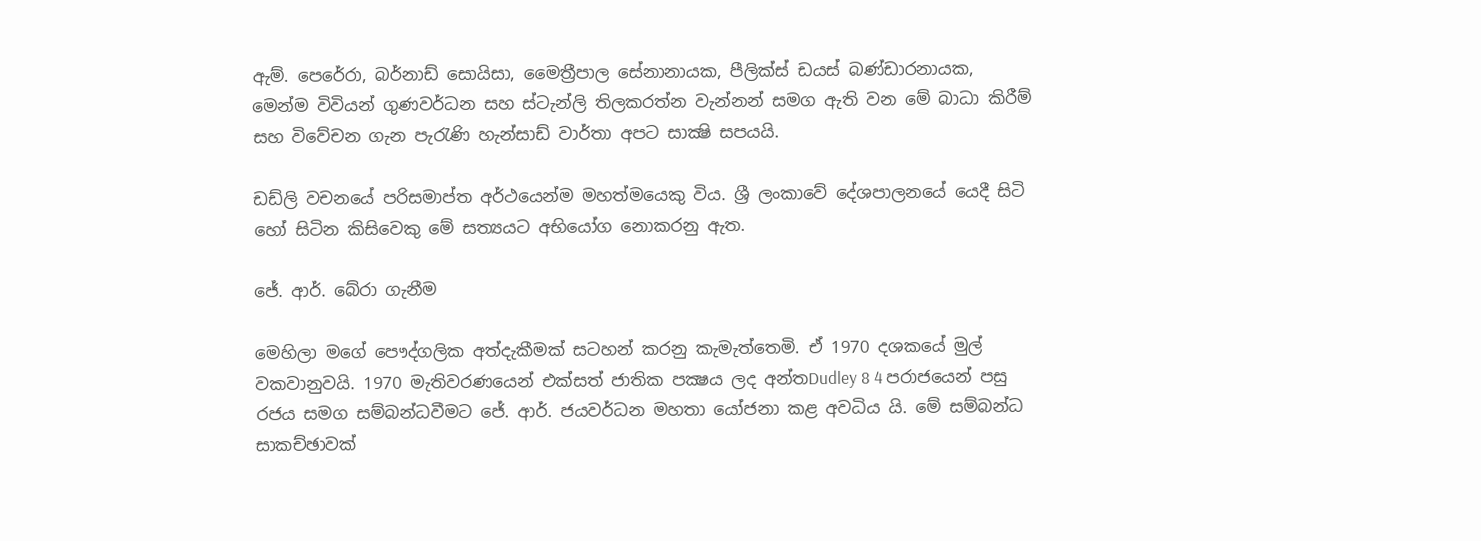ඇම්. පෙරේරා, බර්නාඩ් සොයිසා, මෛත්‍රීපාල සේනානායක, පීලික්ස් ඩයස් බණ්ඩාරනායක, මෙන්ම විවියන් ගුණවර්ධන සහ ස්ටැන්ලි තිලකරත්න වැන්නන් සමග ඇති වන මේ බාධා කිරීම් සහ විවේචන ගැන පැරැණි හැන්සාඩ් වාර්තා අපට සාක්‍ෂි සපයයි.

ඩඩ්ලි වචනයේ පරිසමාප්ත අර්ථයෙන්ම මහත්මයෙකු විය. ශ්‍රී ලංකාවේ දේශපාලනයේ යෙදී සිටි හෝ සිටින කිසිවෙකු මේ සත්‍යයට අභියෝග නොකරනු ඇත.

ජේ. ආර්. බේරා ගැනීම

මෙහිලා මගේ පෞද්ගලික අත්දැකීමක් සටහන් කරනු කැමැත්තෙමි. ඒ 1970 දශකයේ මුල් වකවානුවයි. 1970 මැතිවරණයෙන් එක්සත් ජාතික පක්‍ෂය ලද අන්තDudley 8 4 පරාජයෙන් පසු රජය සමග සම්බන්ධවීමට ජේ. ආර්. ජයවර්ධන මහතා යෝජනා කළ අවධිය යි. මේ සම්බන්ධ සාකච්ඡාවක්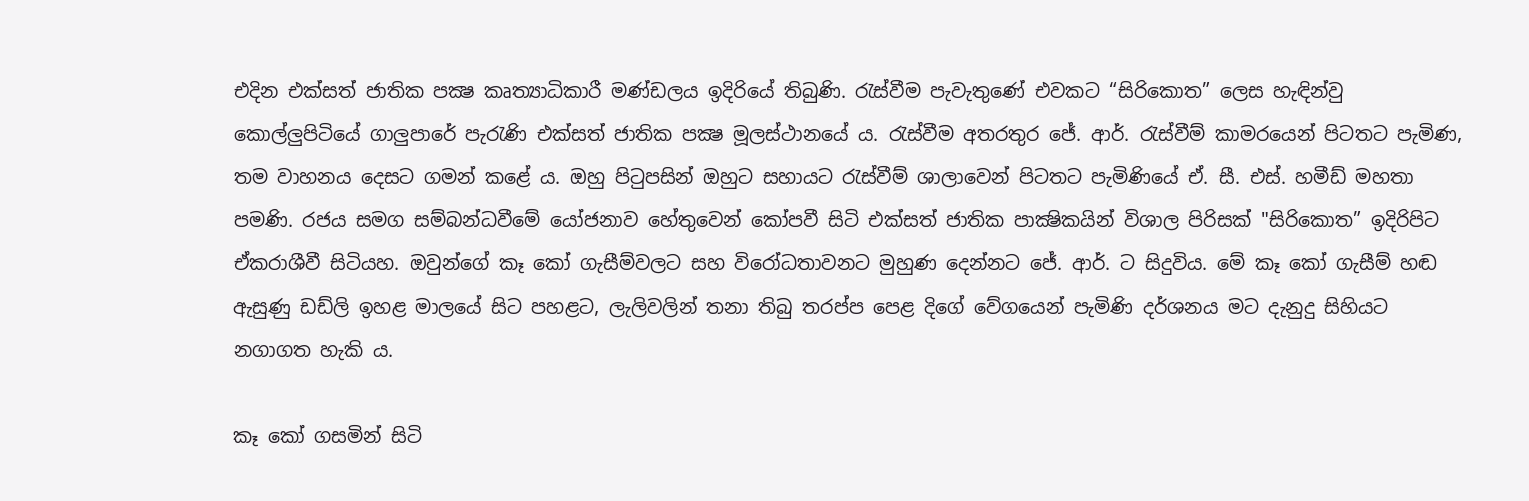එදින එක්සත් ජාතික පක්‍ෂ කෘත්‍යාධිකාරී මණ්ඩලය ඉදිරියේ තිබුණි. රැස්වීම පැවැතුණේ එවකට “සිරිකොත” ලෙස හැඳින්වු කොල්ලුපිටියේ ගාලුපාරේ පැරැණි එක්සත් ජාතික පක්‍ෂ මූලස්ථානයේ ය. රැස්වීම අතරතුර ජේ. ආර්. රැස්වීම් කාමරයෙන් පිටතට පැමිණ, තම වාහනය දෙසට ගමන් කළේ ය. ඔහු පිටුපසින් ඔහුට සහායට රැස්වීම් ශාලාවෙන් පිටතට පැමිණියේ ඒ. සී. එස්. හමීඩ් මහතා පමණි. රජය සමග සම්බන්ධවීමේ යෝජනාව හේතුවෙන් කෝපවී සිටි එක්සත් ජාතික පාක්‍ෂිකයින් විශාල පිරිසක් "සිරිකොත” ඉදිරිපිට ඒකරාශීවී සිටියහ. ඔවුන්ගේ කෑ කෝ ගැසීම්වලට සහ විරෝධතාවනට මුහුණ දෙන්නට ජේ. ආර්. ට සිදුවිය. මේ කෑ කෝ ගැසීම් හඬ ඇසුණු ඩඩ්ලි ඉහළ මාලයේ සිට පහළට, ලැලිවලින් තනා තිබු තරප්ප පෙළ දිගේ වේගයෙන් පැමිණි දර්ශනය මට දැනුදු සිහියට නගාගත හැකි ය.

කෑ කෝ ගසමින් සිටි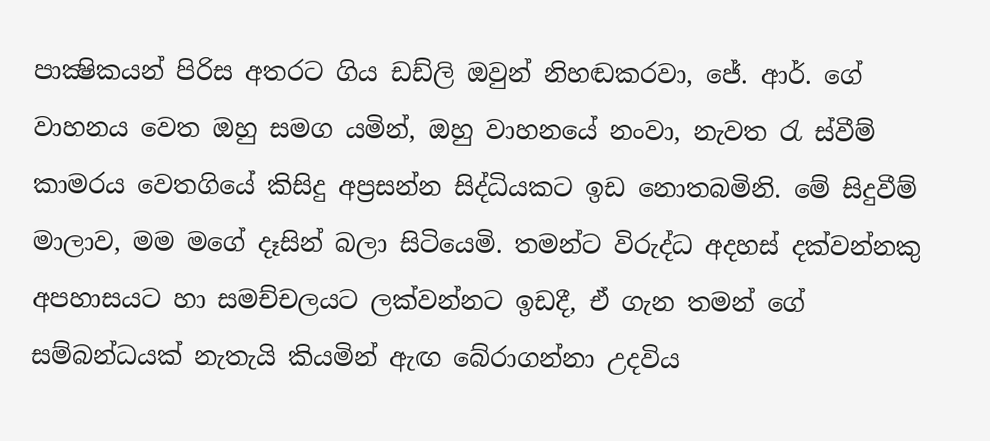පාක්‍ෂිකයන් පිරිස අතරට ගිය ඩඩ්ලි ඔවුන් නිහඬකරවා, ජේ. ආර්. ගේ වාහනය වෙත ඔහු සමග යමින්, ඔහු වාහනයේ නංවා, නැවත රැ ස්වීම් කාමරය වෙතගියේ කිසිදු අප්‍රසන්න සිද්ධියකට ඉඩ නොතබමිනි. මේ සිදුවීම් මාලාව, මම මගේ දෑසින් බලා සිටියෙමි. තමන්ට විරුද්ධ අදහස් දක්වන්නකු අපහාසයට හා සමච්චලයට ලක්වන්නට ඉඩදී, ඒ ගැන තමන් ගේ සම්බන්ධයක් නැතැයි කියමින් ඇඟ බේරාගන්නා උදවිය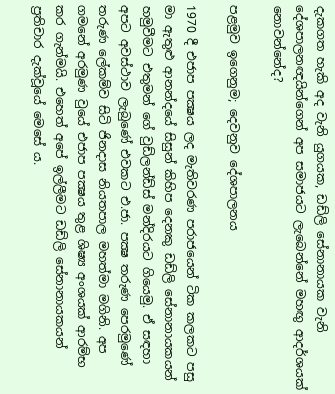දැකගත හැකි අද වැනි යුගයක, ඩඩ්ලි සේනානායක වැනි දේශපාලනඥයින්ගෙන් අප සමාජයට ලැබෙන්නේ මහඟු ආදර්ශයක් නොවන්නේද?

පළමුව ඉගෙනුම; දෙවනුව දේශපාලනය

1970 දී එජාප පක්‍ෂය ලද මැතිවරණ පරාජයෙන් ටික කලකට පසු මා ඇතුළු ආනන්දයේ සිසුන් කිහිප දෙනකු ඩඩ්ලි සේනානායකයන් හමුවීමට එතුමන් ගේ වුඩ්ලන්ඩ්ස් මන්දිරයට ගියෙමු. ඒ සඳහා අපට අවස්ථාව ලැබුණේ එවකට එ.ජා. පක්‍ෂ තරුණ පෙරමුණේ තරුණ ලේකම්ව සිටි ජිනදාස නියතපාල මහත්මා මගිනි. අප ගමනේ අරමුණ වුයේ එජාප පක්‍ෂය තුළ ශිෂ්‍ය අංශයක් ආරම්භ කර ගැන්මයි. එහෙත් අපේ ඉල්ලීමට ඩඩ්ලි සේනානායකයන් ප්‍රතිචාර දැක්වූයේ මෙසේ ය.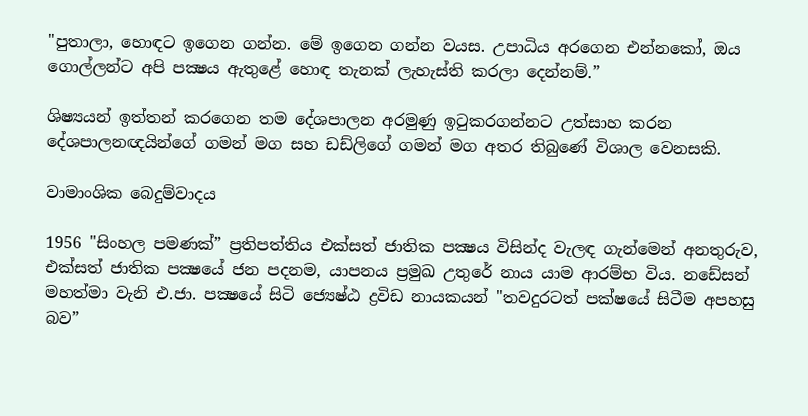"පුතාලා, හොඳට ඉගෙන ගන්න. මේ ඉගෙන ගන්න වයස. උපාධිය අරගෙන එන්නකෝ, ඔය ගොල්ලන්ට අපි පක්‍ෂය ඇතුළේ හොඳ තැනක් ලැහැස්ති කරලා දෙන්නම්.”

ශිෂ්‍යයන් ඉත්තන් කරගෙන තම දේශපාලන අරමුණු ඉටුකරගන්නට උත්සාහ කරන දේශපාලනඥයින්ගේ ගමන් මග සහ ඩඩ්ලිගේ ගමන් මග අතර තිබුණේ විශාල වෙනසකි.

වාමාංශික බෙදුම්වාදය

1956 "සිංහල පමණක්” ප්‍රතිපත්තිය එක්සත් ජාතික පක්‍ෂය විසින්ද වැලඳ ගැන්මෙන් අනතුරුව, එක්සත් ජාතික පක්‍ෂයේ ජන පදනම, යාපනය ප්‍රමුඛ උතුරේ නාය යාම ආරම්භ විය. නඩේසන් මහත්මා වැනි එ.ජා. පක්‍ෂයේ සිටි ජ්‍යෙෂ්ඨ ද්‍රවිඩ නායකයන් "තවදුරටත් පක්ෂයේ සිටීම අපහසු බව”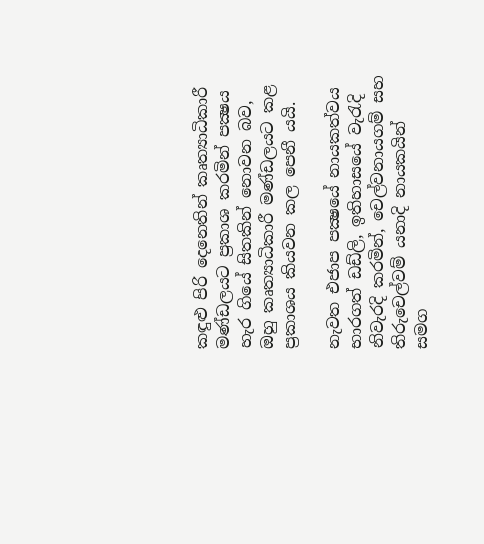කඳුළු පිරි දෙනෙතින් කෘත්‍යාධිකාරී මණ්ඩලයට ප්‍රකාශ කරමින් පක්‍ෂය හැර ගියේ සිතකින් නොවන බව, ඔහු කෘත්‍යාධිකාරී මණ්ඩලයට කළ ප්‍රකාශය කියවන කල පෙනී යයි.

නැවත එජාප පක්‍ෂයේ නායකත්වය භාරගත් ඩඩ්ලි, ඉතිහාසයේ වැරැදි නිවැරදි කරමින්, චෙල්වනායගම් සහ තිරුචෙල්වම් යනාදි නායකයින් සමග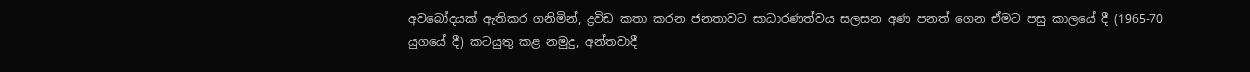අවබෝදයක් ඇතිකර ගනිමින්, ද්‍රවිඩ කතා කරන ජනතාවට සාධාරණත්වය සලසන අණ පනත් ගෙන ඒමට පසු කාලයේ දී (1965-70 යුගයේ දී) කටයුතු කළ නමුදු, අන්තවාදී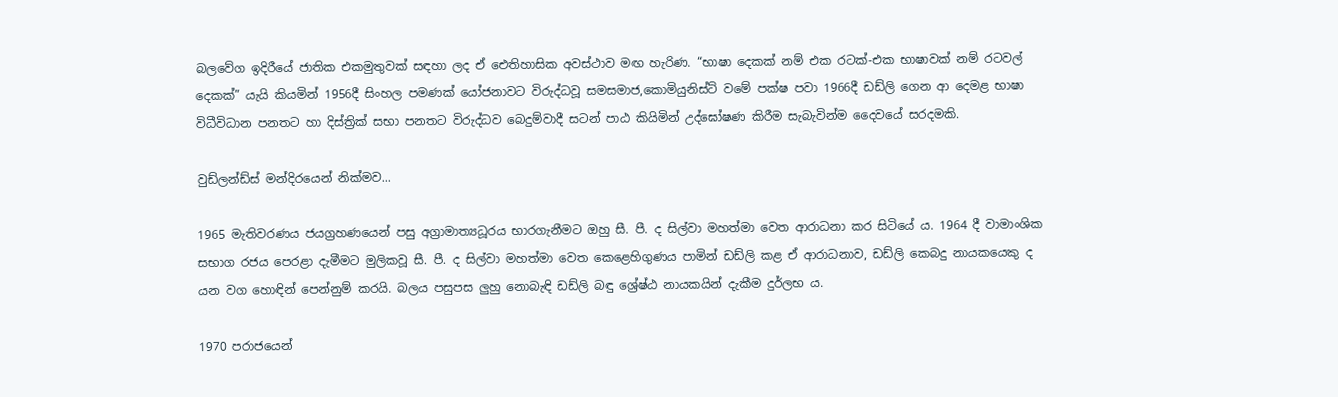බලවේග ඉදිරීයේ ජාතික එකමුතුවක් සඳහා ලද ඒ ඓතිහාසික අවස්ථාව මඟ හැරිණ. “භාෂා දෙකක් නම් එක රටක්-එක භාෂාවක් නම් රටවල් දෙකක්” යැයි කියමින් 1956දී සිංහල පමණක් යෝජනාවට විරුද්ධවූ සමසමාජ,කොමියුනිස්ට් වමේ පක්ෂ පවා 1966දී ඩඩ්ලි ගෙන ආ දෙමළ භාෂා විධීවිධාන පනතට හා දිස්ත්‍රික් සභා පනතට විරුද්ධව බෙදුම්වාදී සටන් පාඨ කියිමින් උද්ඝෝෂණ කිරීම සැබැවින්ම දෛවයේ සරදමකි.

වුඩ්ලන්ඩ්ස් මන්දිරයෙන් නික්මව...

1965 මැතිවරණය ජයග්‍රහණයෙන් පසු අග්‍රාමාත්‍යධූරය භාරගැනීමට ඔහු සී. පී. ද සිල්වා මහත්මා වෙත ආරාධනා කර සිටියේ ය. 1964 දී වාමාංශික සභාග රජය පෙරළා දැමීමට මුලිකවූ සී. පී. ද සිල්වා මහත්මා වෙත කෙළෙහිගුණය පාමින් ඩඩ්ලි කළ ඒ ආරාධනාව, ඩඩ්ලි කෙබදු නායකයෙකු ද යන වග හොඳින් පෙන්නුම් කරයි. බලය පසුපස ලුහු නොබැඳි ඩඩ්ලි බඳු ශ්‍රේෂ්ඨ නායකයින් දැකීම දුර්ලභ ය.

1970 පරාජයෙන්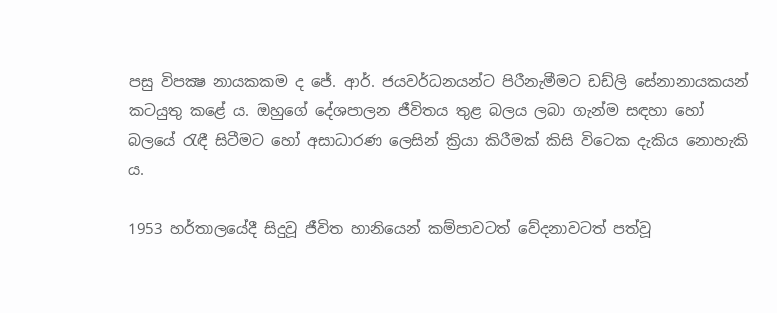පසු විපක්‍ෂ නායකකම ද ජේ. ආර්. ජයවර්ධනයන්ට පිරීනැමීමට ඩඩ්ලි සේනානායකයන් කටයුතු කළේ ය. ඔහුගේ දේශපාලන ජීවිතය තුළ බලය ලබා ගැන්ම සඳහා හෝ බලයේ රැඳී සිටීමට හෝ අසාධාරණ ලෙසින් ක්‍රියා කිරීමක් කිසි විටෙක දැකිය නොහැකි ය.

1953 හර්තාලයේදී සිදුවූ ජීවිත හානියෙන් කම්පාවටත් වේදනාවටත් පත්වූ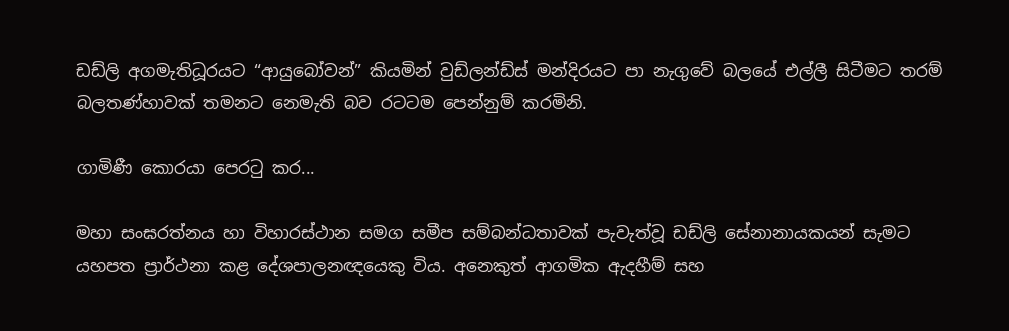ඩඩ්ලි අගමැතිධූරයට “ආයුබෝවන්” කියමින් වුඩ්ලන්ඩ්ස් මන්දිරයට පා නැගුවේ බලයේ එල්ලී සිටීමට තරම් බලතණ්හාවක් තමනට නෙමැති බව රටටම පෙන්නුම් කරමිනි.

ගාමිණී කොරයා පෙරටු කර...

මහා සංඝරත්නය හා විහාරස්ථාන සමග සමීප සම්බන්ධතාවක් පැවැත්වූ ඩඩ්ලි සේනානායකයන් සැමට යහපත ප්‍රාර්ථනා කළ දේශපාලනඥයෙකු විය. අනෙකුත් ආගමික ඇදහීම් සහ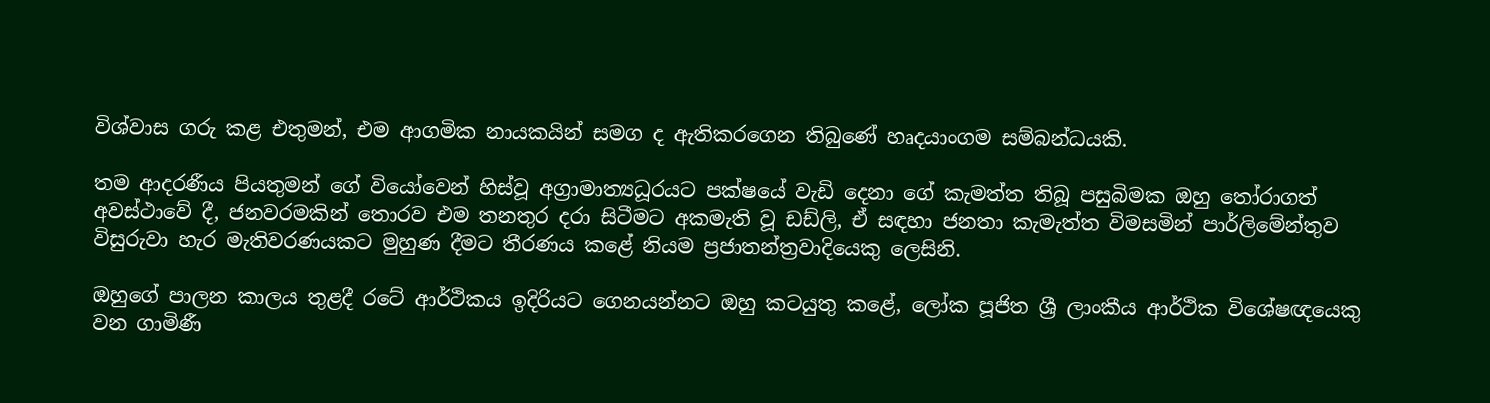විශ්වාස ගරු කළ එතුමන්, එම ආගමික නායකයින් සමග ද ඇතිකරගෙන තිබුණේ හෘදයාංගම සම්බන්ධයකි.

තම ආදරණීය පියතුමන් ගේ වියෝවෙන් හිස්වූ අග්‍රාමාත්‍යධූරයට පක්ෂයේ වැඩි දෙනා ගේ කැමත්ත තිබූ පසුබිමක ඔහු තෝරාගත් අවස්ථාවේ දී, ජනවරමකින් තොරව එම තනතුර දරා සිටීමට අකමැති වූ ඩඩ්ලි, ඒ සඳහා ජනතා කැමැත්ත විමසමින් පාර්ලිමේන්තුව විසුරුවා හැර මැතිවරණයකට මුහුණ දීමට තීරණය කළේ නියම ප්‍රජාතන්ත්‍රවාදියෙකු ලෙසිනි.

ඔහුගේ පාලන කාලය තුළදී රටේ ආර්ථිකය ඉදිරියට ගෙනයන්නට ඔහු කටයුතු කළේ, ලෝක පූජිත ශ්‍රී ලාංකීය ආර්ථික විශේෂඥයෙකු වන ගාමිණී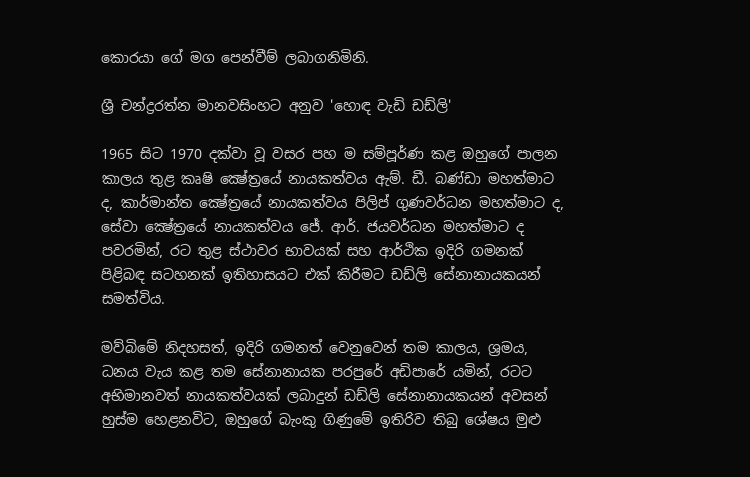කොරයා ගේ මග පෙන්වීම් ලබාගනිමිනි.

ශ්‍රී චන්ද්‍ර‍රත්න මානවසිංහට අනුව 'හොඳ වැඩි ඩඩ්ලි'

1965 සිට 1970 දක්වා වූ වසර පහ ම සම්පූර්ණ කළ ඔහුගේ පාලන කාලය තුළ කෘෂි ක්‍ෂේත්‍රයේ නායකත්වය ඇම්. ඩී. බණ්ඩා මහත්මාට ද, කාර්මාන්ත ක්‍ෂේත්‍රයේ නායකත්වය පිලිප් ගුණවර්ධන මහත්මාට ද, සේවා ක්‍ෂේත්‍රයේ නායකත්වය ජේ. ආර්. ජයවර්ධන මහත්මාට ද පවරමින්, රට තුළ ස්ථාවර භාවයක් සහ ආර්ථික ඉදිරි ගමනක් පිළිබඳ සටහනක් ඉතිහාසයට එක් කිරීමට ඩඩ්ලි සේනානායකයන් සමත්විය.

මව්බිමේ නිදහසත්, ඉදිරි ගමනත් වෙනුවෙන් තම කාලය, ශ්‍රමය, ධනය වැය කළ තම සේනානායක පරපුරේ අඩිපාරේ යමින්, රටට අභිමානවත් නායකත්වයක් ලබාදුන් ඩඩ්ලි සේනානායකයන් අවසන් හුස්ම හෙළනවිට, ඔහුගේ බැංකු ගිණුමේ ඉතිරිව තිබු ශේෂය මුළු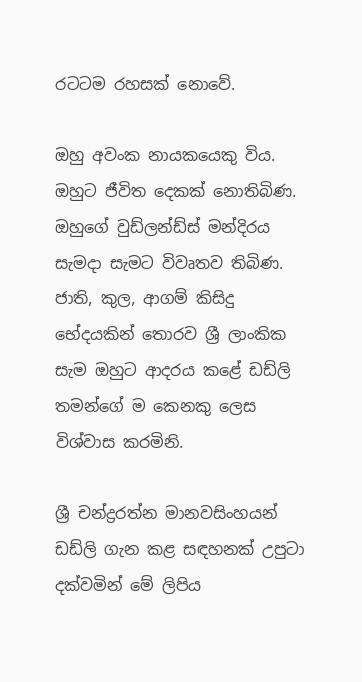රටටම රහසක් නොවේ.

ඔහු අවංක නායකයෙකු විය. ඔහුට ජීවිත දෙකක් නොතිබිණ. ඔහුගේ වුඩ්ලන්ඩ්ස් මන්දිරය සැමදා සැමට විවෘතව තිබිණ. ජාති, කුල, ආගම් කිසිදු භේදයකින් තොරව ශ්‍රී ලාංකික සැම ඔහුට ආදරය කළේ ඩඩ්ලි තමන්ගේ ම කෙනකු ලෙස විශ්වාස කරමිනි.

ශ්‍රී චන්ද්‍ර‍රත්න මානවසිංහයන් ඩඩ්ලි ගැන කළ සඳහනක් උපුටා දක්වමින් මේ ලිපිය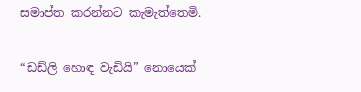සමාප්ත කරන්නට කැමැත්තෙමි.

“ඩඩ්ලි හොඳ වැඩියි” නොයෙක්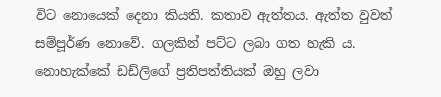විට නොයෙක් දෙනා කියති. කතාව ඇත්තය. ඇත්ත වුවත් සම්පූර්ණ නොවේ. ගලකින් පට්ට ලබා ගත හැකි ය. නොහැක්කේ ඩඩ්ලිගේ ප්‍රතිපත්තියක් ඔහු ලවා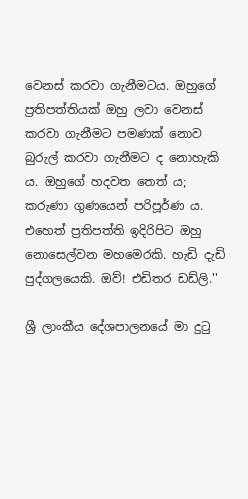වෙනස් කරවා ගැනීමටය. ඔහුගේ ප්‍රතිපත්තියක් ඔහු ලවා වෙනස් කරවා ගැනීමට පමණක් නොව බුරුල් කරවා ගැනීමට ද නොහැකි ය. ඔහුගේ හදවත තෙත් ය; කරුණා ගුණයෙන් පරිපූර්ණ ය. එහෙත් ප්‍රතිපත්ති ඉදිරිපිට ඔහු නොසෙල්වන මහමෙරකි. හැඩි දැඩි පුද්ගලයෙකි. ඔව්! එඩිතර ඩඩ්ලි.''

ශ්‍රී ලාංකීය දේශපාලනයේ මා දුටු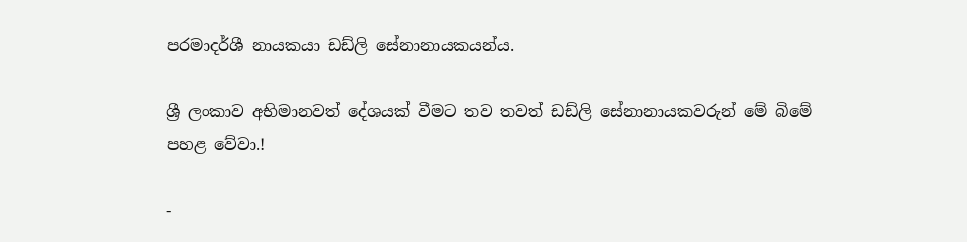පරමාදර්ශී නායකයා ඩඩ්ලි සේනානායකයන්ය.

ශ්‍රී ලංකාව අභිමානවත් දේශයක් වීමට තව තවත් ඩඩ්ලි සේනානායකවරුන් මේ බිමේ පහළ වේවා.!

-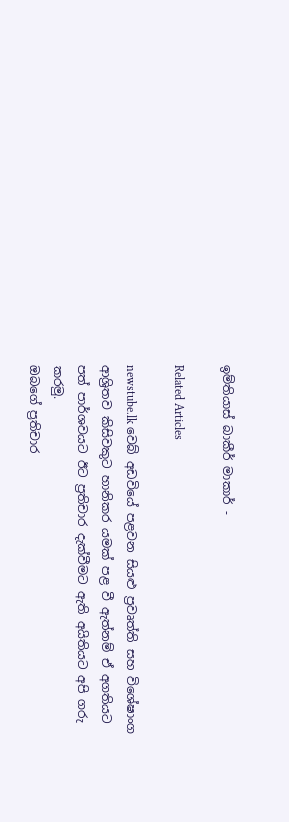ඉම්තියාස් බාකීර් මාකාර් -

Related Articles

newstube.lk වෙබ් අඩවියේ පළවන සියළු ප්‍රවෘත්ති සහ විශේෂාංග ආශ්‍රිතව කිසිවකුට හානිකර යමක් පළ වී ඇත්නම් ඒ අගතියට පත් පාර්ශවයට ඊට ප්‍රතිචාර දැක්වීමට ඇති අයිතියට අපි ගරු කරමු.
ඔබගේ ප්‍රතිචාර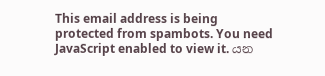This email address is being protected from spambots. You need JavaScript enabled to view it. යන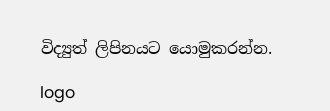විද්‍යුත් ලිපිනයට යොමුකරන්න.

logo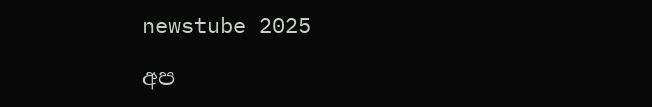newstube 2025

අප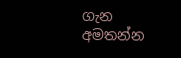ගැන අමතන්න